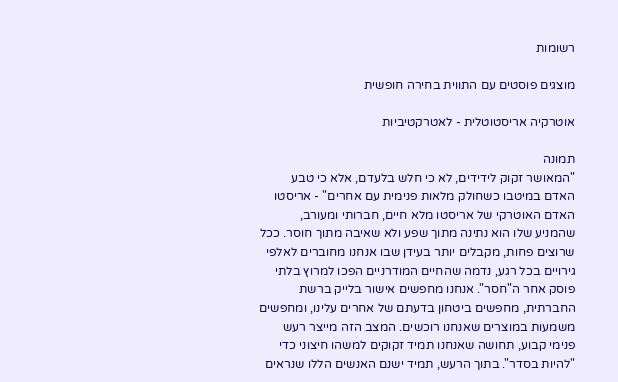רשומות

מוצגים פוסטים עם התווית בחירה חופשית

אוטרקיה אריסטוטלית - לאטרקטיביות

תמונה
"המאושר זקוק לידידים, לא כי חלש בלעדם, אלא כי טבע האדם במיטבו כשחולק מלאות פנימית עם אחרים" - אריסטו האדם האוטרקי של אריסטו מלא חיים, חברותי ומעורב, שהמניע שלו הוא נתינה מתוך שפע ולא שאיבה מתוך חוסר. ככל שרוצים פחות, מקבלים יותר בעידן שבו אנחנו מחוברים לאלפי גירויים בכל רגע, נדמה שהחיים המודרניים הפכו למרוץ בלתי פוסק אחר ה"חסר". אנחנו מחפשים אישור בלייק ברשת החברתית, מחפשים ביטחון בדעתם של אחרים עלינו, ומחפשים משמעות במוצרים שאנחנו רוכשים. המצב הזה מייצר רעש פנימי קבוע, תחושה שאנחנו תמיד זקוקים למשהו חיצוני כדי "להיות בסדר". בתוך הרעש, תמיד ישנם האנשים הללו שנראים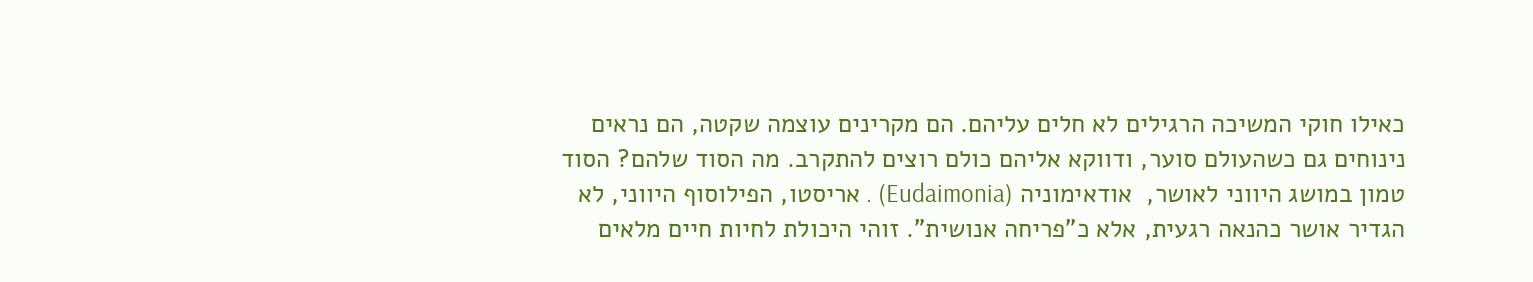כאילו חוקי המשיכה הרגילים לא חלים עליהם. הם מקרינים עוצמה שקטה, הם נראים נינוחים גם כשהעולם סוער, ודווקא אליהם כולם רוצים להתקרב. מה הסוד שלהם? הסוד טמון במושג היווני לאושר,  אודאימוניה (Eudaimonia) . אריסטו, הפילוסוף היווני, לא הגדיר אושר כהנאה רגעית, אלא כ"פריחה אנושית". זוהי היכולת לחיות חיים מלאים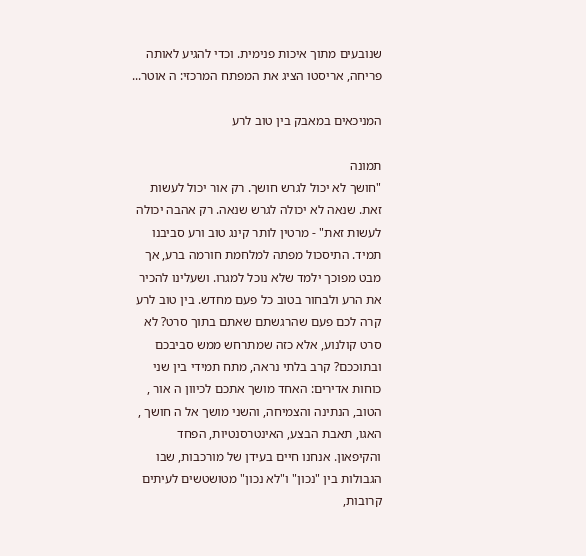שנובעים מתוך איכות פנימית. וכדי להגיע לאותה פריחה, אריסטו הציג את המפתח המרכזי: ה אוטר...

המניכאים במאבק בין טוב לרע

תמונה
"חושך לא יכול לגרש חושך. רק אור יכול לעשות זאת. שנאה לא יכולה לגרש שנאה. רק אהבה יכולה לעשות זאת" - מרטין לותר קינג טוב ורע סביבנו תמיד. התיסכול מפתה למלחמת חורמה ברע, אך מבט מפוכך ילמד שלא נוכל למגרו. ושעלינו להכיר את הרע ולבחור בטוב כל פעם מחדש. בין טוב לרע קרה לכם פעם שהרגשתם שאתם בתוך סרט? לא סרט קולנוע, אלא כזה שמתרחש ממש סביבכם ובתוככם? קרב בלתי נראה, מתח תמידי בין שני כוחות אדירים: האחד מושך אתכם לכיוון ה אור , הטוב, הנתינה והצמיחה, והשני מושך אל ה חושך , האגו, תאבת הבצע, האינטרסנטיות, הפחד והקיפאון. אנחנו חיים בעידן של מורכבות, שבו הגבולות בין "נכון" ו"לא נכון" מטושטשים לעיתים קרובות,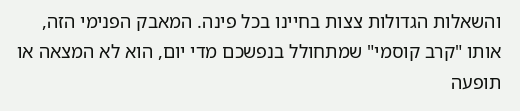והשאלות הגדולות צצות בחיינו בכל פינה. המאבק הפנימי הזה, אותו "קרב קוסמי" שמתחולל בנפשכם מדי יום, הוא לא המצאה או תופעה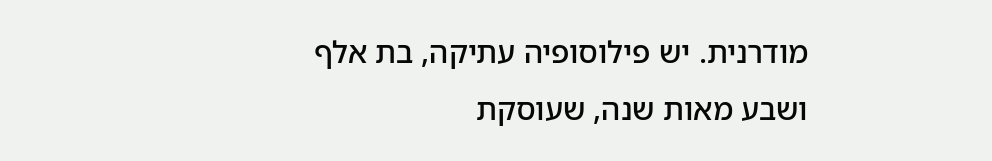מודרנית. יש פילוסופיה עתיקה, בת אלף ושבע מאות שנה, שעוסקת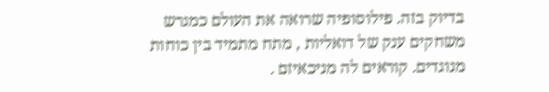בדיוק בזה. פילוסופיה שרואה את העולם כמגרש משחקים ענק של דואליות , מתח מתמיד בין כוחות מנוגדים. קוראים לה מניכאיזם .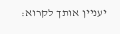יעניין אותך לקרוא: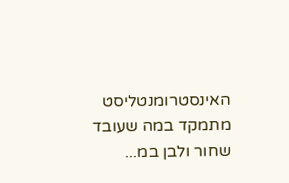האינסטרומנטליסט מתמקד במה שעובד שחור ולבן במ...